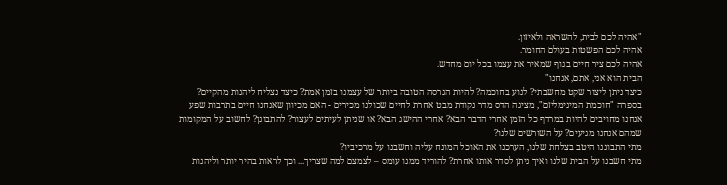"אהיה לכם לבית, להשראה ולאיזון.
אהיה לכם הפשטות בעולם החומר.
אהיה לכם ציר חיים בגוף שמאיר את עצמו בכל יום מחדש.
הבית הוא אני, אתם, אנחנו"
כיצד ניתן ליצור שקט מחשבתי? לנוע בחוכמה? להיות הגרסה הטובה ביותר של עצמנו בזמן אמת? כיצד נצליח ליהנות מהקיים?
בספרה "חוכמת המינימליזם", מציגה הדס מדר נקודת מבט אחרת לחיים שכולנו מכירים - האם מכיוון שאנחנו חיים בתרבות שפע אנחנו מחויבים להיות במרדף כל הזמן אחרי הדבר הבא? אחרי ההישג הבא? או שניתן לעיתים לעצור? להתבונן? לחשוב על המקומות שמהם אנחנו מגיעים? על השורשים שלנו?
מתי התבוננו היטב בצלחת שלנו, הערכנו את האוכל המונח עליה וחשבנו על מרכיביו?
מתי חשבנו על הבית שלנו ואיך ניתן לסדר אותו אחרת? להוריד ממנו עומס – לצמצם למה שצריך... וכך לראות בהיר יותר וליהנות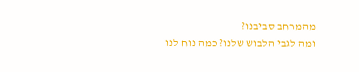מהמרחב סביבנו?
ומה לגבי הלבוש שלנו? כמה נוח לנו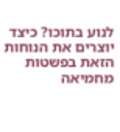לנוע בתוכו? כיצד יוצרים את הנוחות הזאת בפשטות מחמיאה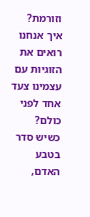וזורמת?
איך אנחנו רואים את הזוגיות עם עצמינו צעד אחד לפני כולם?
כשיש סדר בטבע האדם,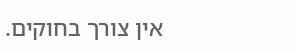אין צורך בחוקים.